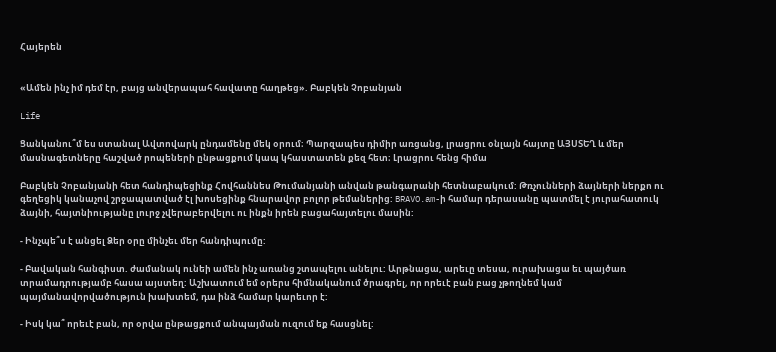Հայերեն


«Ամեն ինչ իմ դեմ էր, բայց անվերապահ հավատը հաղթեց». Բաբկեն Չոբանյան

Life

Ցանկանու՞մ ես ստանալ Ավտովարկ ընդամենը մեկ օրում։ Պարզապես դիմիր առցանց, լրացրու օնլայն հայտը ԱՅՍՏԵՂ և մեր մասնագետները հաշված րոպեների ընթացքում կապ կհաստատեն քեզ հետ։ Լրացրու հենց հիմա

Բաբկեն Չոբանյանի հետ հանդիպեցինք Հովհաննես Թումանյանի անվան թանգարանի հետնաբակում: Թռչունների ձայների ներքո ու գեղեցիկ կանաչով շրջապատված էլ խոսեցինք հնարավոր բոլոր թեմաներից: BRAVO.am-ի համար դերասանը պատմել է յուրահատուկ ձայնի, հայտնիությանը լուրջ չվերաբերվելու ու ինքն իրեն բացահայտելու մասին:

- Ինչպե՞ս է անցել Ձեր օրը մինչեւ մեր հանդիպումը:

- Բավական հանգիստ. ժամանակ ունեի ամեն ինչ առանց շտապելու անելու: Արթնացա, արեւը տեսա, ուրախացա եւ պայծառ տրամադրությամբ հասա այստեղ: Աշխատում եմ օրերս հիմնականում ծրագրել, որ որեւէ բան բաց չթողնեմ կամ պայմանավորվածություն խախտեմ, դա ինձ համար կարեւոր է:

- Իսկ կա՞ որեւէ բան, որ օրվա ընթացքում անպայման ուզում եք հասցնել: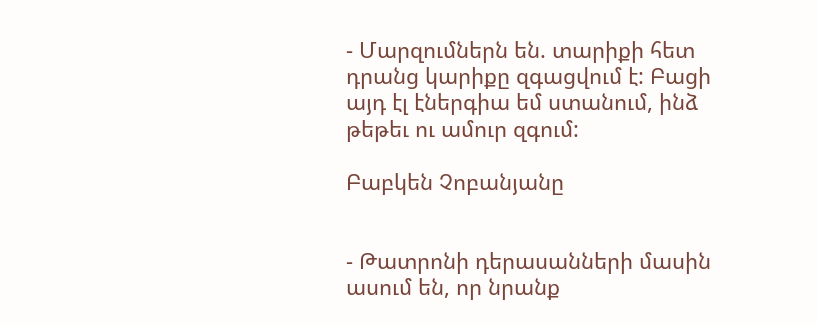- Մարզումներն են. տարիքի հետ դրանց կարիքը զգացվում է: Բացի այդ էլ էներգիա եմ ստանում, ինձ թեթեւ ու ամուր զգում:

Բաբկեն Չոբանյանը


- Թատրոնի դերասանների մասին ասում են, որ նրանք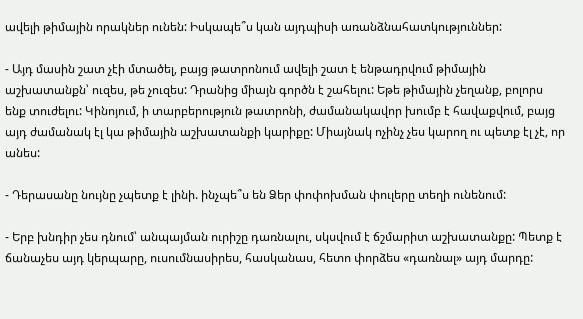ավելի թիմային որակներ ունեն: Իսկապե՞ս կան այդպիսի առանձնահատկություններ:

- Այդ մասին շատ չէի մտածել, բայց թատրոնում ավելի շատ է ենթադրվում թիմային աշխատանքն՝ ուզես, թե չուզես: Դրանից միայն գործն է շահելու: Եթե թիմային չեղանք, բոլորս ենք տուժելու: Կինոյում, ի տարբերություն թատրոնի, ժամանակավոր խումբ է հավաքվում, բայց այդ ժամանակ էլ կա թիմային աշխատանքի կարիքը: Միայնակ ոչինչ չես կարող ու պետք էլ չէ, որ անես:

- Դերասանը նույնը չպետք է լինի. ինչպե՞ս են Ձեր փոփոխման փուլերը տեղի ունենում:

- Երբ խնդիր չես դնում՝ անպայման ուրիշը դառնալու, սկսվում է ճշմարիտ աշխատանքը: Պետք է ճանաչես այդ կերպարը, ուսումնասիրես, հասկանաս, հետո փորձես «դառնալ» այդ մարդը: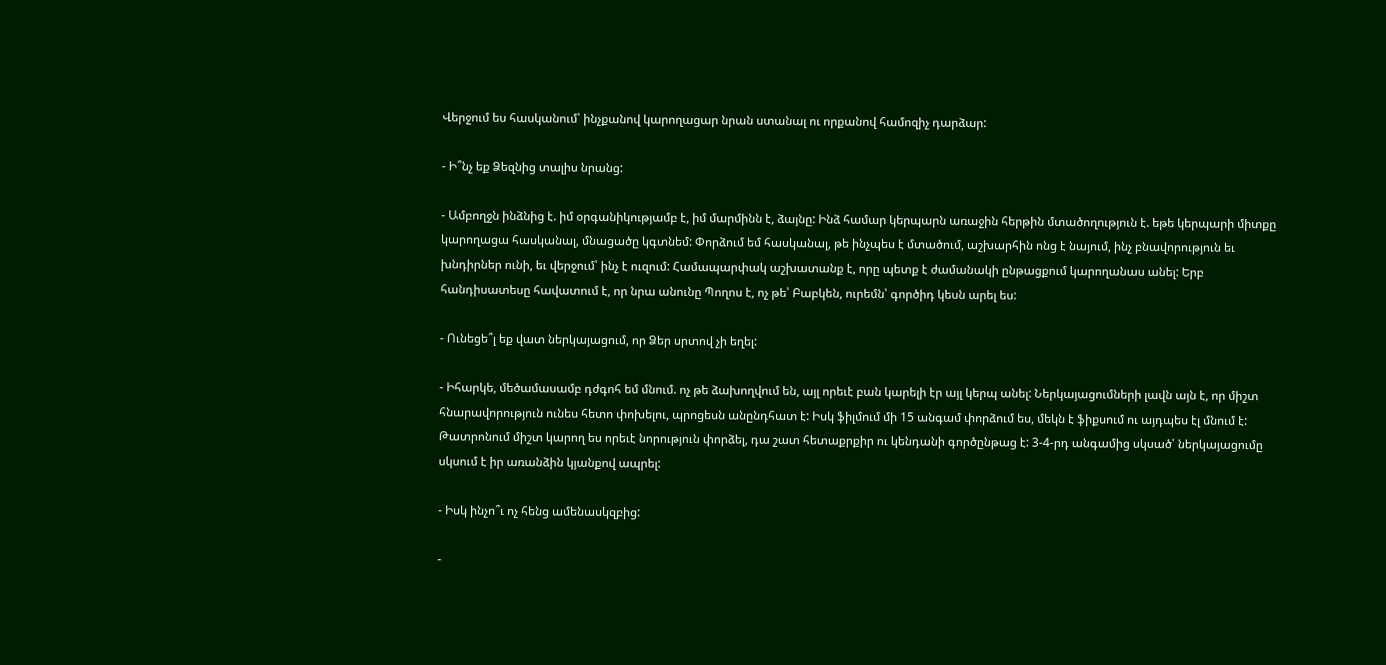Վերջում ես հասկանում՝ ինչքանով կարողացար նրան ստանալ ու որքանով համոզիչ դարձար:

- Ի՞նչ եք Ձեզնից տալիս նրանց:

- Ամբողջն ինձնից է. իմ օրգանիկությամբ է, իմ մարմինն է, ձայնը: Ինձ համար կերպարն առաջին հերթին մտածողություն է. եթե կերպարի միտքը կարողացա հասկանալ, մնացածը կգտնեմ: Փորձում եմ հասկանալ, թե ինչպես է մտածում, աշխարհին ոնց է նայում, ինչ բնավորություն եւ խնդիրներ ունի, եւ վերջում՝ ինչ է ուզում: Համապարփակ աշխատանք է, որը պետք է ժամանակի ընթացքում կարողանաս անել: Երբ հանդիսատեսը հավատում է, որ նրա անունը Պողոս է, ոչ թե՝ Բաբկեն, ուրեմն՝ գործիդ կեսն արել ես:

- Ունեցե՞լ եք վատ ներկայացում, որ Ձեր սրտով չի եղել:

- Իհարկե, մեծամասամբ դժգոհ եմ մնում. ոչ թե ձախողվում են, այլ որեւէ բան կարելի էր այլ կերպ անել: Ներկայացումների լավն այն է, որ միշտ հնարավորություն ունես հետո փոխելու, պրոցեսն անընդհատ է: Իսկ ֆիլմում մի 15 անգամ փորձում ես, մեկն է ֆիքսում ու այդպես էլ մնում է: Թատրոնում միշտ կարող ես որեւէ նորություն փորձել, դա շատ հետաքրքիր ու կենդանի գործընթաց է: 3-4-րդ անգամից սկսած՝ ներկայացումը սկսում է իր առանձին կյանքով ապրել:

- Իսկ ինչո՞ւ ոչ հենց ամենասկզբից:

-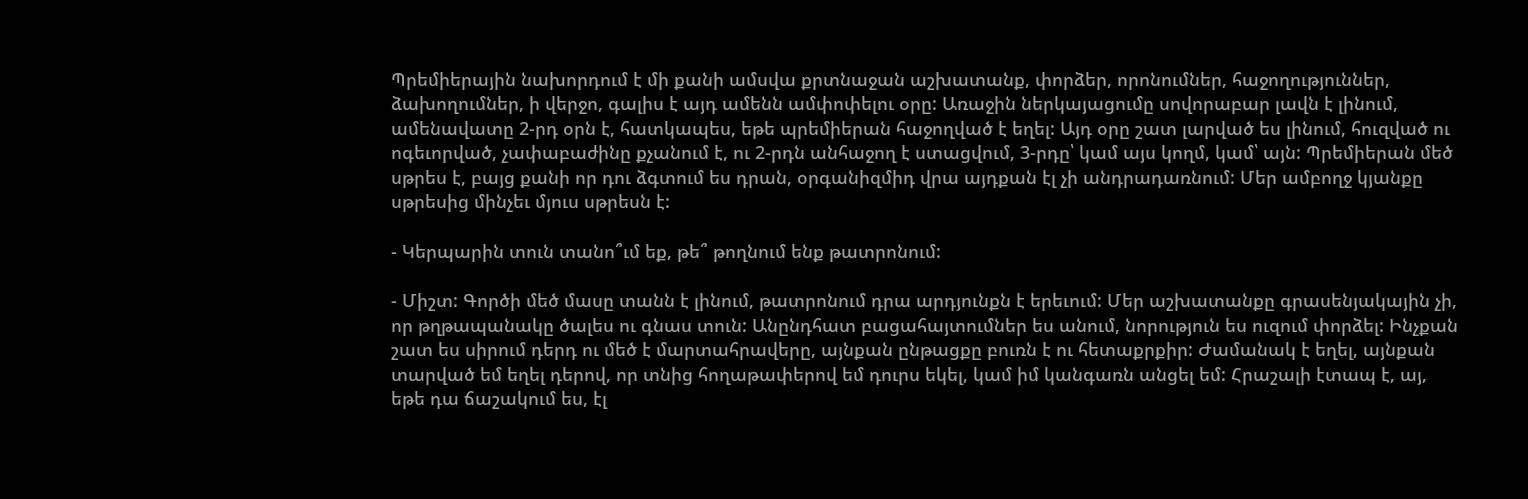Պրեմիերային նախորդում է մի քանի ամսվա քրտնաջան աշխատանք, փորձեր, որոնումներ, հաջողություններ, ձախողումներ, ի վերջո, գալիս է այդ ամենն ամփոփելու օրը: Առաջին ներկայացումը սովորաբար լավն է լինում, ամենավատը 2-րդ օրն է, հատկապես, եթե պրեմիերան հաջողված է եղել: Այդ օրը շատ լարված ես լինում, հուզված ու ոգեւորված, չափաբաժինը քչանում է, ու 2-րդն անհաջող է ստացվում, 3-րդը՝ կամ այս կողմ, կամ՝ այն: Պրեմիերան մեծ սթրես է, բայց քանի որ դու ձգտում ես դրան, օրգանիզմիդ վրա այդքան էլ չի անդրադառնում: Մեր ամբողջ կյանքը սթրեսից մինչեւ մյուս սթրեսն է:

- Կերպարին տուն տանո՞ւմ եք, թե՞ թողնում ենք թատրոնում:

- Միշտ: Գործի մեծ մասը տանն է լինում, թատրոնում դրա արդյունքն է երեւում: Մեր աշխատանքը գրասենյակային չի, որ թղթապանակը ծալես ու գնաս տուն: Անընդհատ բացահայտումներ ես անում, նորություն ես ուզում փորձել: Ինչքան շատ ես սիրում դերդ ու մեծ է մարտահրավերը, այնքան ընթացքը բուռն է ու հետաքրքիր: Ժամանակ է եղել, այնքան տարված եմ եղել դերով, որ տնից հողաթափերով եմ դուրս եկել, կամ իմ կանգառն անցել եմ: Հրաշալի էտապ է, այ, եթե դա ճաշակում ես, էլ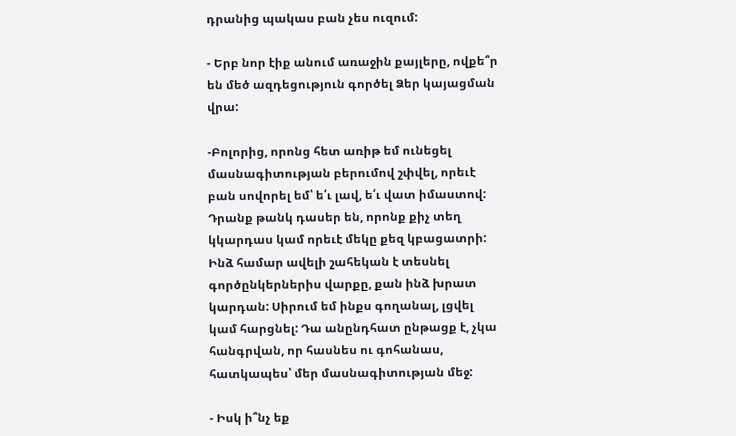դրանից պակաս բան չես ուզում:

- Երբ նոր էիք անում առաջին քայլերը, ովքե՞ր են մեծ ազդեցություն գործել Ձեր կայացման վրա:

-Բոլորից, որոնց հետ առիթ եմ ունեցել մասնագիտության բերումով շփվել, որեւէ բան սովորել եմ՝ ե՛ւ լավ, ե՛ւ վատ իմաստով: Դրանք թանկ դասեր են, որոնք քիչ տեղ կկարդաս կամ որեւէ մեկը քեզ կբացատրի: Ինձ համար ավելի շահեկան է տեսնել գործընկերներիս վարքը, քան ինձ խրատ կարդան: Սիրում եմ ինքս գողանալ, լցվել կամ հարցնել: Դա անընդհատ ընթացք է, չկա հանգրվան, որ հասնես ու գոհանաս, հատկապես՝ մեր մասնագիտության մեջ:

- Իսկ ի՞նչ եք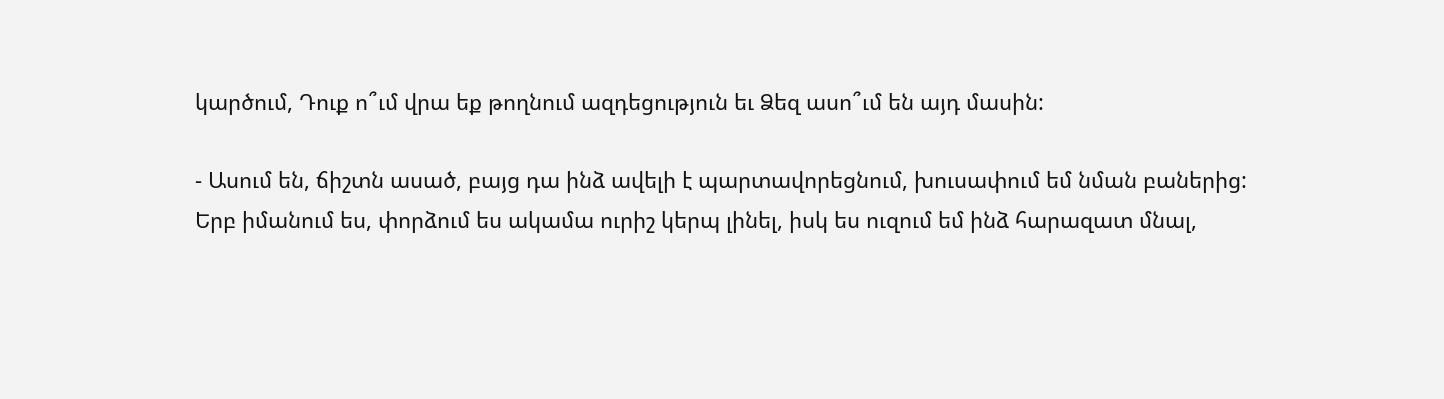կարծում, Դուք ո՞ւմ վրա եք թողնում ազդեցություն եւ Ձեզ ասո՞ւմ են այդ մասին:

- Ասում են, ճիշտն ասած, բայց դա ինձ ավելի է պարտավորեցնում, խուսափում եմ նման բաներից: Երբ իմանում ես, փորձում ես ակամա ուրիշ կերպ լինել, իսկ ես ուզում եմ ինձ հարազատ մնալ,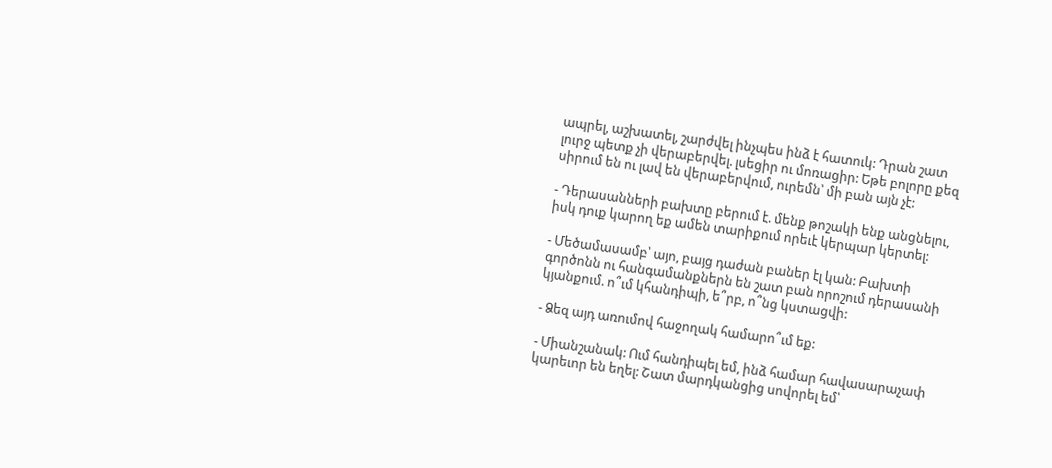ապրել, աշխատել, շարժվել ինչպես ինձ է հատուկ: Դրան շատ լուրջ պետք չի վերաբերվել. լսեցիր ու մոռացիր: Եթե բոլորը քեզ սիրում են ու լավ են վերաբերվում, ուրեմն՝ մի բան այն չէ:

- Դերասանների բախտը բերում է. մենք թոշակի ենք անցնելու, իսկ դուք կարող եք ամեն տարիքում որեւէ կերպար կերտել:

- Մեծամասամբ՝ այո, բայց դաժան բաներ էլ կան: Բախտի գործոնն ու հանգամանքներն են շատ բան որոշում դերասանի կյանքում. ո՞ւմ կհանդիպի, ե՞րբ, ո՞նց կստացվի:

- Ձեզ այդ առումով հաջողակ համարո՞ւմ եք:

- Միանշանակ: Ում հանդիպել եմ, ինձ համար հավասարաչափ կարեւոր են եղել: Շատ մարդկանցից սովորել եմ՝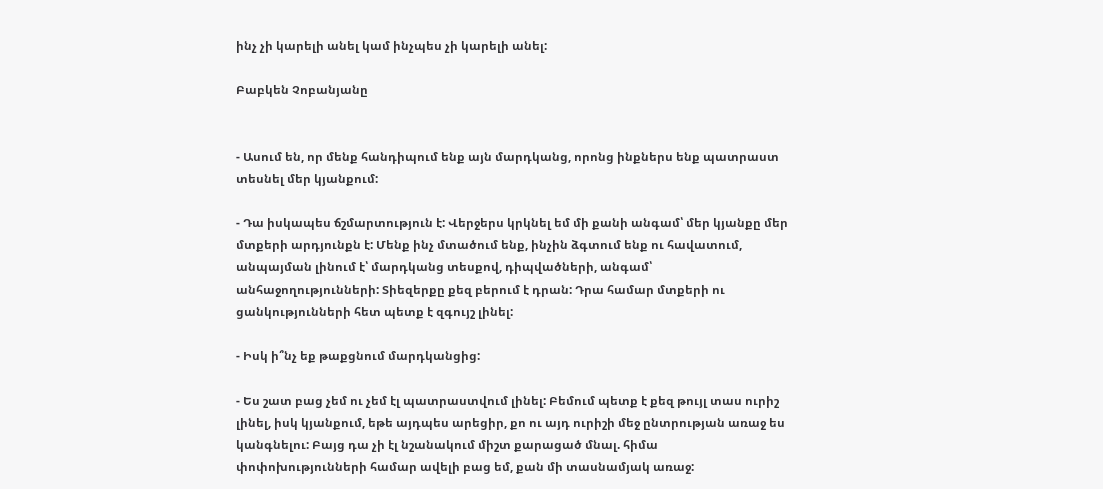ինչ չի կարելի անել կամ ինչպես չի կարելի անել:

Բաբկեն Չոբանյանը


- Ասում են, որ մենք հանդիպում ենք այն մարդկանց, որոնց ինքներս ենք պատրաստ տեսնել մեր կյանքում:

- Դա իսկապես ճշմարտություն է: Վերջերս կրկնել եմ մի քանի անգամ՝ մեր կյանքը մեր մտքերի արդյունքն է: Մենք ինչ մտածում ենք, ինչին ձգտում ենք ու հավատում, անպայման լինում է՝ մարդկանց տեսքով, դիպվածների, անգամ՝ անհաջողությունների: Տիեզերքը քեզ բերում է դրան: Դրա համար մտքերի ու ցանկությունների հետ պետք է զգույշ լինել:

- Իսկ ի՞նչ եք թաքցնում մարդկանցից:

- Ես շատ բաց չեմ ու չեմ էլ պատրաստվում լինել: Բեմում պետք է քեզ թույլ տաս ուրիշ լինել, իսկ կյանքում, եթե այդպես արեցիր, քո ու այդ ուրիշի մեջ ընտրության առաջ ես կանգնելու: Բայց դա չի էլ նշանակում միշտ քարացած մնալ. հիմա փոփոխությունների համար ավելի բաց եմ, քան մի տասնամյակ առաջ: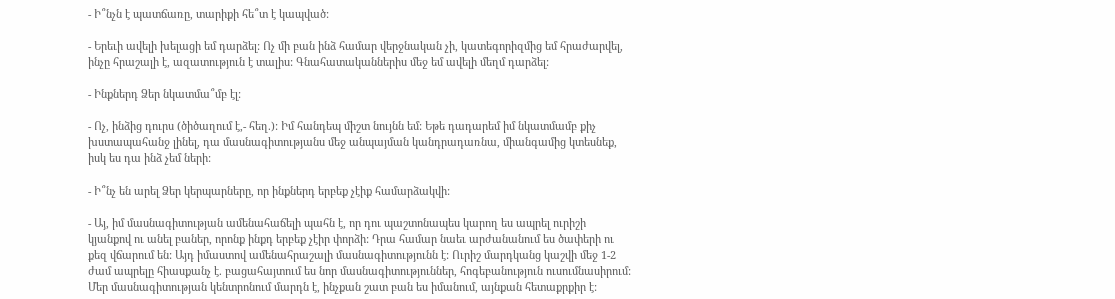- Ի՞նչն է պատճառը, տարիքի հե՞տ է կապված:

- Երեւի ավելի խելացի եմ դարձել: Ոչ մի բան ինձ համար վերջնական չի, կատեգորիզմից եմ հրաժարվել, ինչը հրաշալի է, ազատություն է տալիս: Գնահատականներիս մեջ եմ ավելի մեղմ դարձել:

- Ինքներդ Ձեր նկատմա՞մբ էլ:

- Ոչ, ինձից դուրս (ծիծաղում է,- հեղ.): Իմ հանդեպ միշտ նույնն եմ: Եթե դադարեմ իմ նկատմամբ քիչ խստապահանջ լինել, դա մասնագիտությանս մեջ անպայման կանդրադառնա, միանգամից կտեսնեք, իսկ ես դա ինձ չեմ ների:

- Ի՞նչ են արել Ձեր կերպարները, որ ինքներդ երբեք չէիք համարձակվի:

- Այ, իմ մասնագիտության ամենահաճելի պահն է, որ դու պաշտոնապես կարող ես ապրել ուրիշի կյանքով ու անել բաներ, որոնք ինքդ երբեք չէիր փորձի: Դրա համար նաեւ արժանանում ես ծափերի ու քեզ վճարում են: Այդ իմաստով ամենահրաշալի մասնագիտությունն է: Ուրիշ մարդկանց կաշվի մեջ 1-2 ժամ ապրելը հիասքանչ է. բացահայտում ես նոր մասնագիտություններ, հոգեբանություն ուսումնասիրում: Մեր մասնագիտության կենտրոնում մարդն է, ինչքան շատ բան ես իմանում, այնքան հետաքրքիր է: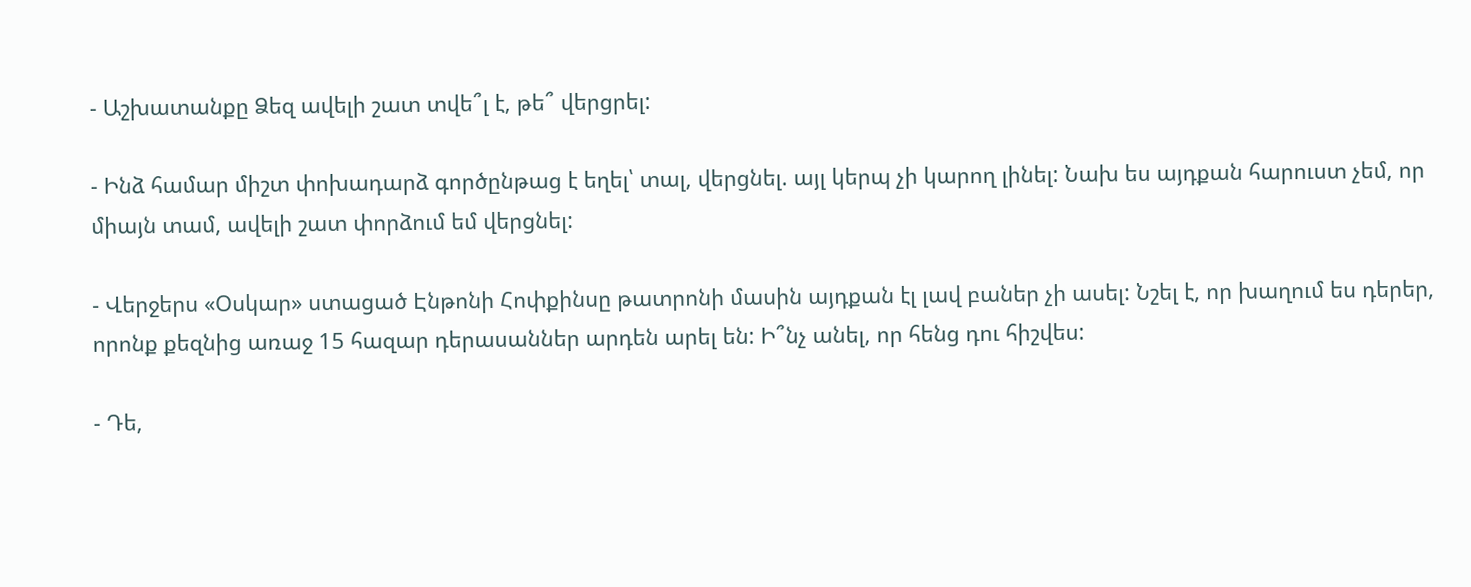- Աշխատանքը Ձեզ ավելի շատ տվե՞լ է, թե՞ վերցրել:

- Ինձ համար միշտ փոխադարձ գործընթաց է եղել՝ տալ, վերցնել. այլ կերպ չի կարող լինել: Նախ ես այդքան հարուստ չեմ, որ միայն տամ, ավելի շատ փորձում եմ վերցնել:

- Վերջերս «Օսկար» ստացած Էնթոնի Հոփքինսը թատրոնի մասին այդքան էլ լավ բաներ չի ասել: Նշել է, որ խաղում ես դերեր, որոնք քեզնից առաջ 15 հազար դերասաններ արդեն արել են: Ի՞նչ անել, որ հենց դու հիշվես:

- Դե,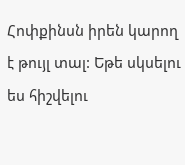Հոփքինսն իրեն կարող է թույլ տալ: Եթե սկսելու ես հիշվելու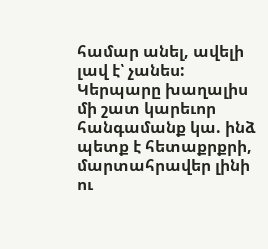համար անել, ավելի լավ է՝ չանես: Կերպարը խաղալիս մի շատ կարեւոր հանգամանք կա. ինձ պետք է հետաքրքրի, մարտահրավեր լինի ու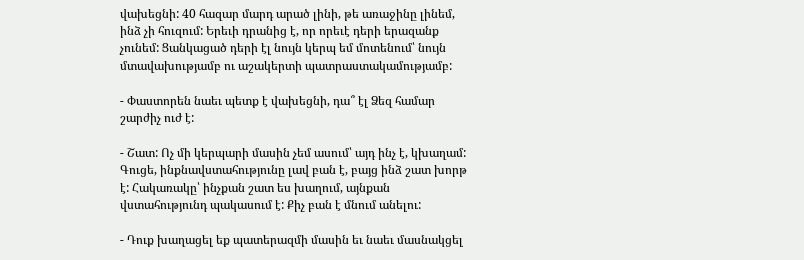վախեցնի: 40 հազար մարդ արած լինի, թե առաջինը լինեմ, ինձ չի հուզում: Երեւի դրանից է, որ որեւէ դերի երազանք չունեմ: Ցանկացած դերի էլ նույն կերպ եմ մոտենում՝ նույն մտավախությամբ ու աշակերտի պատրաստակամությամբ:

- Փաստորեն նաեւ պետք է վախեցնի, դա՞ էլ Ձեզ համար շարժիչ ուժ է:

- Շատ: Ոչ մի կերպարի մասին չեմ ասում՝ այդ ինչ է, կխաղամ: Գուցե, ինքնավստահությունը լավ բան է, բայց ինձ շատ խորթ է: Հակառակը՝ ինչքան շատ ես խաղում, այնքան վստահությունդ պակասում է: Քիչ բան է մնում անելու:

- Դուք խաղացել եք պատերազմի մասին եւ նաեւ մասնակցել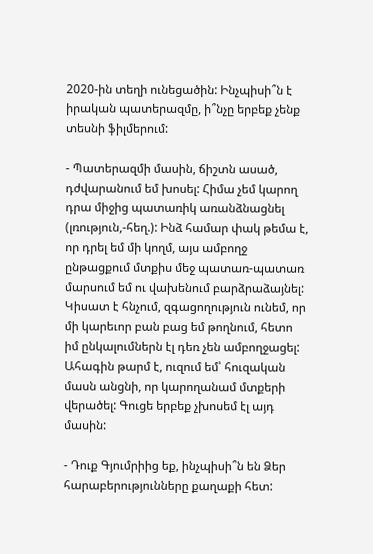2020-ին տեղի ունեցածին: Ինչպիսի՞ն է իրական պատերազմը, ի՞նչը երբեք չենք տեսնի ֆիլմերում:

- Պատերազմի մասին, ճիշտն ասած, դժվարանում եմ խոսել: Հիմա չեմ կարող դրա միջից պատառիկ առանձնացնել (լռություն,-հեղ.): Ինձ համար փակ թեմա է, որ դրել եմ մի կողմ, այս ամբողջ ընթացքում մտքիս մեջ պատառ-պատառ մարսում եմ ու վախենում բարձրաձայնել: Կիսատ է հնչում, զգացողություն ունեմ, որ մի կարեւոր բան բաց եմ թողնում, հետո իմ ընկալումներն էլ դեռ չեն ամբողջացել: Ահագին թարմ է, ուզում եմ՝ հուզական մասն անցնի, որ կարողանամ մտքերի վերածել: Գուցե երբեք չխոսեմ էլ այդ մասին:

- Դուք Գյումրիից եք, ինչպիսի՞ն են Ձեր հարաբերությունները քաղաքի հետ: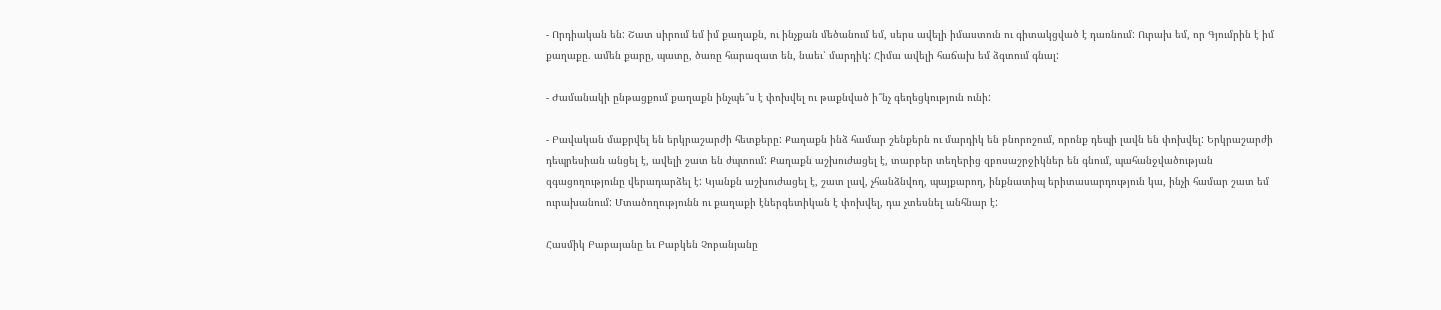- Որդիական են: Շատ սիրում եմ իմ քաղաքն, ու ինչքան մեծանում եմ, սերս ավելի իմաստուն ու գիտակցված է դառնում: Ուրախ եմ, որ Գյումրին է իմ քաղաքը. ամեն քարը, պատը, ծառը հարազատ են, նաեւ՝ մարդիկ: Հիմա ավելի հաճախ եմ ձգտում գնալ:

- Ժամանակի ընթացքում քաղաքն ինչպե՞ս է փոխվել ու թաքնված ի՞նչ գեղեցկություն ունի:

- Բավական մաքրվել են երկրաշարժի հետքերը: Քաղաքն ինձ համար շենքերն ու մարդիկ են բնորոշում, որոնք դեպի լավն են փոխվել: Երկրաշարժի դեպրեսիան անցել է, ավելի շատ են ժպտում: Քաղաքն աշխուժացել է, տարբեր տեղերից զբոսաշրջիկներ են գնում, պահանջվածության զգացողությունը վերադարձել է: Կյանքն աշխուժացել է, շատ լավ, չհանձնվող, պայքարող, ինքնատիպ երիտասարդություն կա, ինչի համար շատ եմ ուրախանում: Մտածողությունն ու քաղաքի էներգետիկան է փոխվել, դա չտեսնել անհնար է:

Հասմիկ Բաբայանը եւ Բաբկեն Չոբանյանը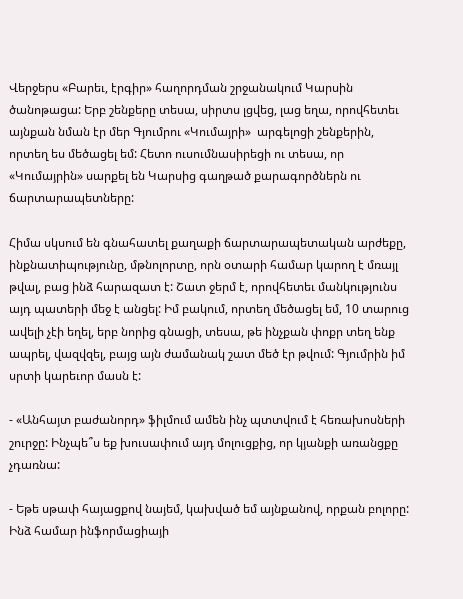Վերջերս «Բարեւ, էրգիր» հաղորդման շրջանակում Կարսին ծանոթացա: Երբ շենքերը տեսա, սիրտս լցվեց, լաց եղա, որովհետեւ այնքան նման էր մեր Գյումրու «Կումայրի»  արգելոցի շենքերին, որտեղ ես մեծացել եմ: Հետո ուսումնասիրեցի ու տեսա, որ «Կումայրին» սարքել են Կարսից գաղթած քարագործներն ու ճարտարապետները:

Հիմա սկսում են գնահատել քաղաքի ճարտարապետական արժեքը, ինքնատիպությունը, մթնոլորտը, որն օտարի համար կարող է մռայլ թվալ, բաց ինձ հարազատ է: Շատ ջերմ է, որովհետեւ մանկությունս այդ պատերի մեջ է անցել: Իմ բակում, որտեղ մեծացել եմ, 10 տարուց ավելի չէի եղել, երբ նորից գնացի, տեսա, թե ինչքան փոքր տեղ ենք ապրել, վազվզել, բայց այն ժամանակ շատ մեծ էր թվում: Գյումրին իմ սրտի կարեւոր մասն է:

- «Անհայտ բաժանորդ» ֆիլմում ամեն ինչ պտտվում է հեռախոսների շուրջը: Ինչպե՞ս եք խուսափում այդ մոլուցքից, որ կյանքի առանցքը չդառնա:

- Եթե սթափ հայացքով նայեմ, կախված եմ այնքանով, որքան բոլորը: Ինձ համար ինֆորմացիայի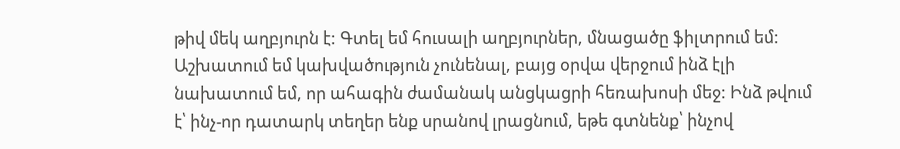թիվ մեկ աղբյուրն է: Գտել եմ հուսալի աղբյուրներ, մնացածը ֆիլտրում եմ: Աշխատում եմ կախվածություն չունենալ, բայց օրվա վերջում ինձ էլի նախատում եմ, որ ահագին ժամանակ անցկացրի հեռախոսի մեջ: Ինձ թվում է՝ ինչ-որ դատարկ տեղեր ենք սրանով լրացնում, եթե գտնենք՝ ինչով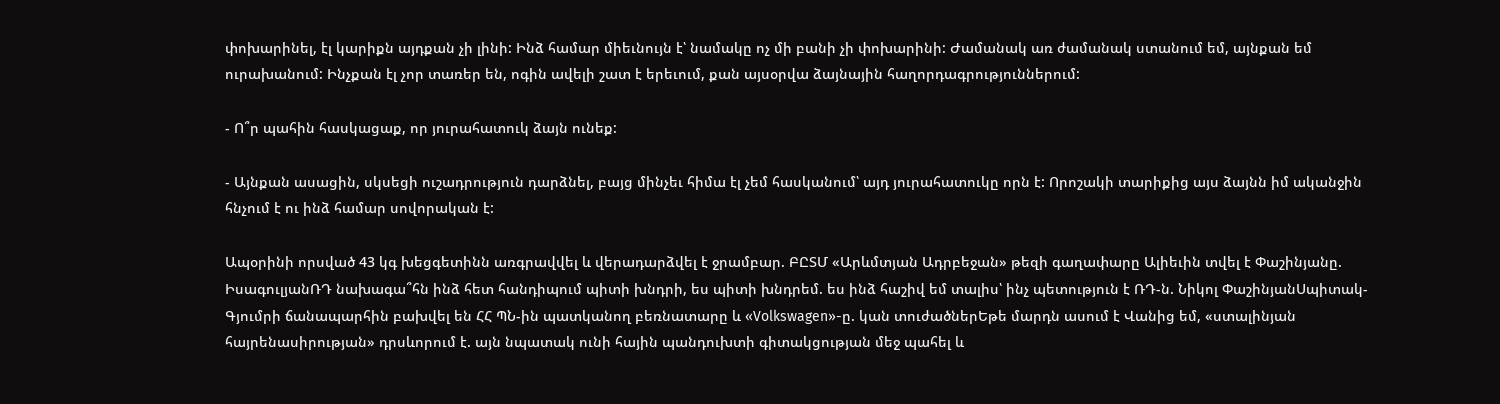փոխարինել, էլ կարիքն այդքան չի լինի: Ինձ համար միեւնույն է՝ նամակը ոչ մի բանի չի փոխարինի: Ժամանակ առ ժամանակ ստանում եմ, այնքան եմ ուրախանում: Ինչքան էլ չոր տառեր են, ոգին ավելի շատ է երեւում, քան այսօրվա ձայնային հաղորդագրություններում:

- Ո՞ր պահին հասկացաք, որ յուրահատուկ ձայն ունեք:

- Այնքան ասացին, սկսեցի ուշադրություն դարձնել, բայց մինչեւ հիմա էլ չեմ հասկանում՝ այդ յուրահատուկը որն է: Որոշակի տարիքից այս ձայնն իմ ականջին հնչում է ու ինձ համար սովորական է:

Ապօրինի որսված 43 կգ խեցգետինն առգրավվել և վերադարձվել է ջրամբար. ԲԸՏՄ «Արևմտյան Ադրբեջան» թեզի գաղափարը Ալիեւին տվել է Փաշինյանը. ԻսագուլյանՌԴ նախագա՞հն ինձ հետ հանդիպում պիտի խնդրի, ես պիտի խնդրեմ. ես ինձ հաշիվ եմ տալիս՝ ինչ պետություն է ՌԴ-ն. Նիկոլ ՓաշինյանՍպիտակ-Գյումրի ճանապարհին բախվել են ՀՀ ՊՆ-ին պատկանող բեռնատարը և «Volkswagen»-ը. կան տուժածներԵթե մարդն ասում է Վանից եմ, «ստալինյան հայրենասիրության» դրսևորում է. այն նպատակ ունի հային պանդուխտի գիտակցության մեջ պահել և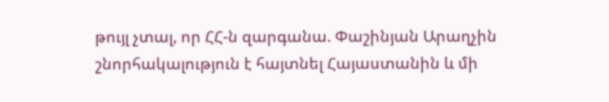թույլ չտալ, որ ՀՀ-ն զարգանա. Փաշինյան Արաղչին շնորհակալություն է հայտնել Հայաստանին և մի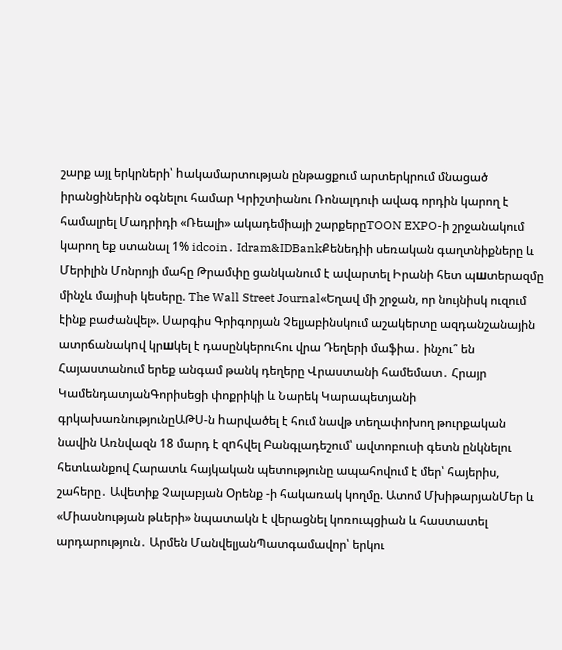շարք այլ երկրների՝ hակամարտության ընթացքում արտերկրում մնացած իրանցիներին օգնելու համար Կրիշտիանու Ռոնալդուի ավագ որդին կարող է համալրել Մադրիդի «Ռեալի» ակադեմիայի շարքերըTOON EXPO-ի շրջանակում կարող եք ստանալ 1% idcoin․ Idram&IDBankՔենեդիի սեռական գաղտնիքները և Մերիլին Մոնրոյի մահը Թրամփը ցանկանում է ավարտել Իրանի հետ պшտերազմը մինչև մայիսի կեսերը. The Wall Street Journal«Եղավ մի շրջան, որ նույնիսկ ուզում էինք բաժանվել». Սարգիս Գրիգորյան Չելյաբինսկում աշակերտը ազդանշանային ատրճանակnվ կրшկել է դասընկերուհու վրա Դեղերի մաֆիա․ ինչու՞ են Հայաստանում երեք անգամ թանկ դեղերը Վրաստանի համեմատ․ Հրայր ԿամենդատյանԳորիսեցի փոքրիկի և Նարեկ Կարապետյանի գրկախառնությունըԱԹՍ-ն hարվածել է հում նավթ տեղափոխող թուրքական նավին Առնվազն 18 մարդ է զnհվել Բանգլադեշում՝ ավտոբուսի գետն ընկնելու հետևանքով Հարատև հայկական պետությունը ապահովում է մեր՝ հայերիս, շահերը․ Ավետիք Չալաբյան Օրենք -ի հակառակ կողմը. Ատոմ ՄխիթարյանՄեր և «Միասնության թևերի» նպատակն է վերացնել կոռուպցիան և հաստատել արդարություն․ Արմեն ՄանվելյանՊատգամավոր՝ երկու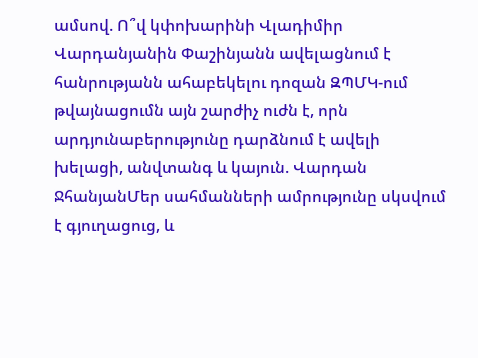ամսով. Ո՞վ կփոխարինի Վլադիմիր Վարդանյանին Փաշինյանն ավելացնում է հանրությանն ահաբեկելու դոզան ԶՊՄԿ-ում թվայնացումն այն շարժիչ ուժն է, որն արդյունաբերությունը դարձնում է ավելի խելացի, անվտանգ և կայուն. Վարդան ՋհանյանՄեր սահմանների ամրությունը սկսվում է գյուղացուց, և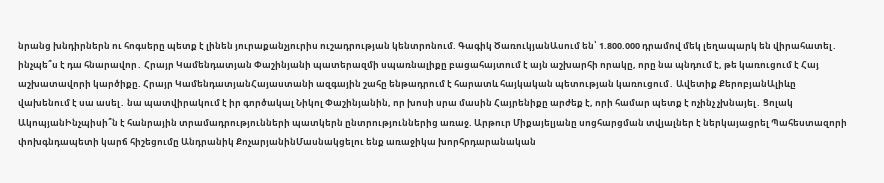նրանց խնդիրներն ու հոգսերը պետք է լինեն յուրաքանչյուրիս ուշադրության կենտրոնում. Գագիկ ԾառուկյանԱսում են՝ 1.800.000 դրամով մեկ լեղապարկ են վիրահատել․ ինչպե՞ս է դա հնարավոր․ Հրայր Կամենդատյան Փաշինյանի պատերազմի սպառնալիքը բացահայտում է այն աշխարհի որակը, որը նա պնդում է, թե կառուցում է Հայ աշխատավորի կարծիքը. Հրայր ԿամենդատյանՀայաստանի ազգային շահը ենթադրում է հարատև հայկական պետության կառուցում․ Ավետիք ՔերոբյանԱլիևը վախենում է սա ասել․ նա պատվիրակում է իր գործակալ Նիկոլ Փաշինյանին, որ խոսի սրա մասին Հայրենիքը արժեք է, որի համար պետք է ոչինչ չխնայել․ Ցոլակ ԱկոպյանԻնչպիսի՞ն է հանրային տրամադրությունների պատկերն ընտրություններից առաջ. Արթուր Միքայելյանը սոցհարցման տվյալներ է ներկայացրել Պահեստազորի փոխգնդապետի կարճ հիշեցումը Անդրանիկ ՔոչարյանինՄասնակցելու ենք առաջիկա խորհրդարանական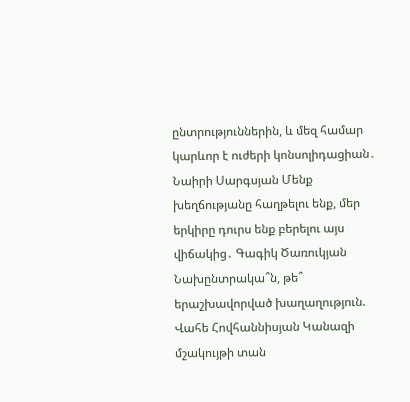ընտրություններին, և մեզ համար կարևոր է ուժերի կոնսոլիդացիան․ Նաիրի Սարգսյան Մենք խեղճությանը հաղթելու ենք, մեր երկիրը դուրս ենք բերելու այս վիճակից․ Գագիկ Ծառուկյան Նախընտրակա՞ն, թե՞ երաշխավորված խաղաղություն. Վահե Հովհաննիսյան Կանազի մշակույթի տան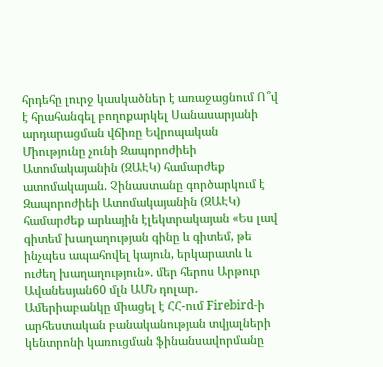հրդեհը լուրջ կասկածներ է առաջացնում Ո՞վ է հրահանգել բողոքարկել Սանասարյանի արդարացման վճիռը Եվրոպական Միությունը չունի Զապորոժիեի Ատոմակայանին (ԶԱԷԿ) համարժեք ատոմակայան. Չինաստանը գործարկում է Զապորոժիեի Ատոմակայանին (ԶԱԷԿ) համարժեք արևային էլեկտրակայան «Ես լավ գիտեմ խաղաղության գինը և գիտեմ, թե ինչպես ապահովել կայուն, երկարատև և ուժեղ խաղաղություն». մեր հերոս Արթուր Ավանեսյան60 մլն ԱՄՆ դոլար․ Ամերիաբանկը միացել է ՀՀ-ում Firebird-ի արհեստական բանականության տվյալների կենտրոնի կառուցման ֆինանսավորմանը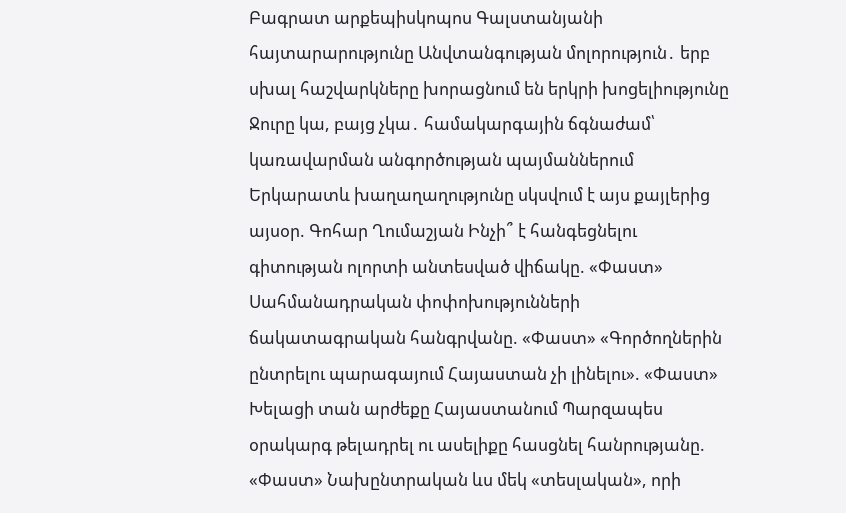Բագրատ արքեպիսկոպոս Գալստանյանի հայտարարությունը Անվտանգության մոլորություն․ երբ սխալ հաշվարկները խորացնում են երկրի խոցելիությունը Ջուրը կա, բայց չկա․ համակարգային ճգնաժամ՝ կառավարման անգործության պայմաններում Երկարատև խաղաղաղությունը սկսվում է այս քայլերից այսօր. Գոհար Ղումաշյան Ինչի՞ է հանգեցնելու գիտության ոլորտի անտեսված վիճակը. «Փաստ» Սահմանադրական փոփոխությունների ճակատագրական հանգրվանը. «Փաստ» «Գործողներին ընտրելու պարագայում Հայաստան չի լինելու». «Փաստ» Խելացի տան արժեքը Հայաստանում Պարզապես օրակարգ թելադրել ու ասելիքը հասցնել հանրությանը. «Փաստ» Նախընտրական ևս մեկ «տեսլական», որի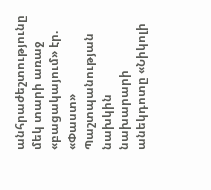անհրաժեշտությունը մեկ տարի առաջ «բացակայում» էր. «Փաստ» Պաշտպանության նախկին նախարարի անեկդոտը «Նիկոլի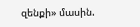զենքի» մասին.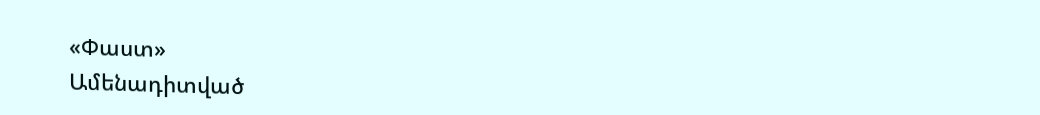«Փաստ»
Ամենադիտված